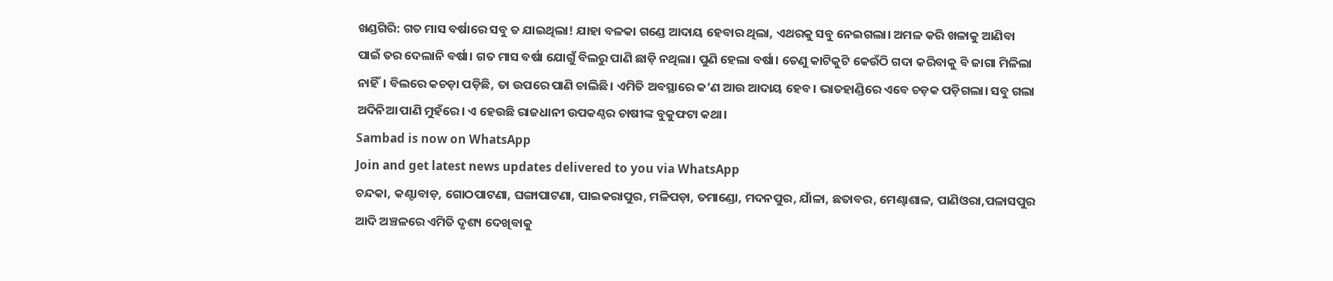ଖଣ୍ଡଗିରି: ଗତ ମାସ ବର୍ଷାରେ ସବୁ ତ ଯାଇଥିଲା! ଯାହା ବଳକା ଗଣ୍ଡେ ଆଦାୟ ହେବାର ଥିଲା, ଏଥରକୁ ସବୁ ନେଇଗଲା। ଅମଳ କରି ଖଳାକୁ ଆଣିବା ପାଇଁ ତର ଦେଲାନି ବର୍ଷା। ଗତ ମାସ ବର୍ଷା ଯୋଗୁଁ ବିଲରୁ ପାଣି ଛାଡ଼ି ନଥିଲା। ପୁଣି ହେଲା ବର୍ଷା। ତେଣୁ କାଟିକୁଟି କେଉଁଠି ଗଦା କରିବାକୁ ବି ଜାଗା ମିଳିଲା ନାହିଁ। ବିଲରେ କଚଡ଼ା ପଡ଼ିଛି, ତା ଉପରେ ପାଣି ଚାଲିଛି। ଏମିତି ଅବସ୍ଥାରେ କ’ଣ ଆଉ ଆଦାୟ ହେବ। ଭାତହାଣ୍ଡିରେ ଏବେ ଚଡ଼କ ପଡ଼ିଗଲା। ସବୁ ଗଲା ଅଦିନିଆ ପାଣି ମୁହଁରେ। ଏ ହେଉଛି ରାଜଧାନୀ ଉପକଣ୍ଠର ଚାଷୀଙ୍କ ବୁକୁଫଟା କଥା।
Sambad is now on WhatsApp
Join and get latest news updates delivered to you via WhatsApp
ଚନ୍ଦକା, କଣ୍ଟାବାଡ଼, ଗୋଠପାଟଣା, ଘଙ୍ଗାପାଟଣା, ପାଇକରାପୁର, ମଳିପଡ଼ା, ତମାଣ୍ଡୋ, ମଦନପୁର, ଯାଁଳା, ଛତାବର, ମେଣ୍ଢାଶାଳ, ପାଣିଓରା,ପଳାସପୁର ଆଦି ଅଞ୍ଚଳରେ ଏମିତି ଦୃଶ୍ୟ ଦେଖିବାକୁ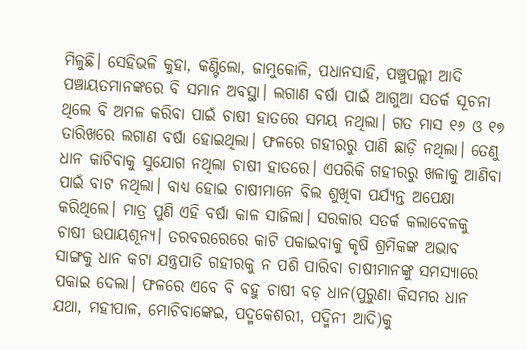ମିଳୁଛି। ସେହିଭଳି କୁହା, କଣ୍ଟିଲୋ, ଜାମୁକୋଳି, ପଧାନସାହି, ପଞ୍ଚୁପଲ୍ଲୀ ଆଦି ପଞ୍ଚାୟତମାନଙ୍କରେ ବି ସମାନ ଅବସ୍ଥା। ଲଗାଣ ବର୍ଷା ପାଇଁ ଆଗୁଆ ସତର୍କ ସୂଚନା ଥିଲେ ବି ଅମଳ କରିବା ପାଇଁ ଚାଷୀ ହାତରେ ସମୟ ନଥିଲା। ଗତ ମାସ ୧୬ ଓ ୧୭ ତାରିଖରେ ଲଗାଣ ବର୍ଷା ହୋଇଥିଲା। ଫଳରେ ଗହୀରରୁ ପାଣି ଛାଡ଼ି ନଥିଲା। ତେଣୁ ଧାନ କାଟିବାକୁ ସୁଯୋଗ ନଥିଲା ଚାଷୀ ହାତରେ। ଏପରିକି ଗହୀରରୁ ଖଳାକୁ ଆଣିବା ପାଇଁ ବାଟ ନଥିଲା। ବାଧ୍ୟ ହୋଇ ଚାଷୀମାନେ ବିଲ ଶୁଖିବା ପର୍ଯ୍ୟନ୍ତ ଅପେକ୍ଷା କରିଥିଲେ। ମାତ୍ର ପୁଣି ଏହି ବର୍ଷା କାଳ ସାଜିଲା। ସରକାର ସତର୍କ କଲାବେଳକୁ ଚାଷୀ ଉପାୟଶୂନ୍ୟ। ତରବରରେରେ କାଟି ପକାଇବାକୁ କୃଷି ଶ୍ରମିକଙ୍କ ଅଭାବ ସାଙ୍ଗକୁ ଧାନ କଟା ଯନ୍ତ୍ରପାତି ଗହୀରକୁ ନ ପଶି ପାରିବା ଚାଷୀମାନଙ୍କୁ ସମସ୍ୟାରେ ପକାଇ ଦେଲା। ଫଳରେ ଏବେ ବି ବହୁ ଚାଷୀ ବଡ଼ ଧାନ(ପୁରୁଣା କିସମର ଧାନ ଯଥା, ମହୀପାଳ, ମୋଚିବାଙ୍କେଇ, ପଦ୍ମକେଶରୀ, ପଦ୍ମିନୀ ଆଦି)କୁ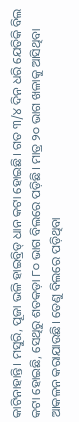କାଟିନାହାନ୍ତି। ମସୁରି, ପୂଜା ଭଳି ହାଇବ୍ରିଡ୍ ଧାନ କଟା ହୋଇଛି। ଗତ ୩/୪ ଦିନ ଧରି ଯେତିକି ବିଲ କଟା ହୋଇଛି, ସେଥିରୁ ଶତକଡ଼ା ୮୦ ଭାଗ ବିଲରେ ପଡ଼ିଛି। ମାତ୍ର ୨୦ ଭାଗ ଖଳାକୁ ଆସିଥିବା ଆକଳନ କରାଯାଉଛି। ତେଣୁ ବିଲରେ ପଡ଼ିଥିବା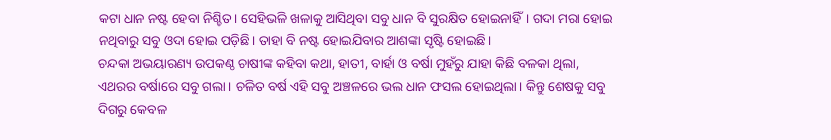କଟା ଧାନ ନଷ୍ଟ ହେବା ନିଶ୍ଚିତ। ସେହିଭଳି ଖଳାକୁ ଆସିଥିବା ସବୁ ଧାନ ବି ସୁରକ୍ଷିତ ହୋଇନାହିଁ। ଗଦା ମରା ହୋଇ ନଥିବାରୁ ସବୁ ଓଦା ହୋଇ ପଡ଼ିଛି। ତାହା ବି ନଷ୍ଟ ହୋଇଯିବାର ଆଶଙ୍କା ସୃଷ୍ଟି ହୋଇଛି।
ଚନ୍ଦକା ଅଭୟାରଣ୍ୟ ଉପକଣ୍ଠ ଚାଷୀଙ୍କ କହିବା କଥା, ହାତୀ, ବାର୍ହା ଓ ବର୍ଷା ମୁହଁରୁ ଯାହା କିଛି ବଳକା ଥିଲା, ଏଥରର ବର୍ଷାରେ ସବୁ ଗଲା। ଚଳିତ ବର୍ଷ ଏହି ସବୁ ଅଞ୍ଚଳରେ ଭଲ ଧାନ ଫସଲ ହୋଇଥିଲା। କିନ୍ତୁ ଶେଷକୁ ସବୁ ଦିଗରୁ କେବଳ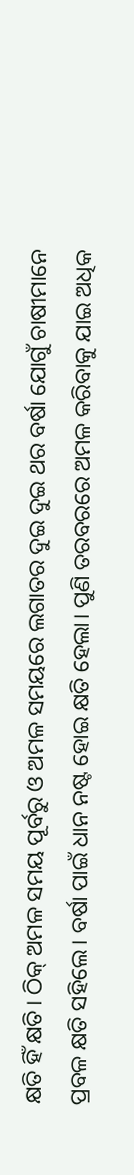କ୍ଷତି ହିଁ କ୍ଷତି। ଠିକ୍ ଅମଳ ସମୟ ପୂର୍ବରୁ ଓ ଅମଳ ସମୟରେ ଲଗାତର ଦୁଇ ଦୁଇ ଥର ବର୍ଷା ଯୋଗୁଁ ଚାଷୀମାନେ ପ୍ରବଳ କ୍ଷତି ସହିଲେ। ବର୍ଷା ପାଇଁ ଧାନ ନଷ୍ଟ ହୋଇ କ୍ଷତି ହେଲା। ପୁଣି ତରବରରେ ଅମଳ କରିବାକୁ ଯାଇ ଅଧିକ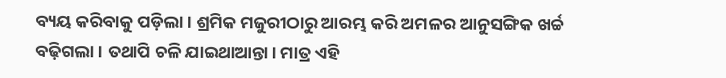ବ୍ୟୟ କରିବାକୁ ପଡ଼ିଲା। ଶ୍ରମିକ ମଜୁରୀଠାରୁ ଆରମ୍ଭ କରି ଅମଳର ଆନୁସଙ୍ଗିକ ଖର୍ଚ୍ଚ ବଢ଼ିଗଲା। ତଥାପି ଚଳି ଯାଇଥାଆନ୍ତା। ମାତ୍ର ଏହି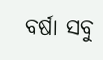ବର୍ଷା ସବୁ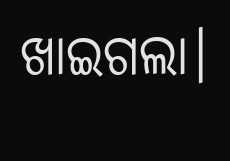ଖାଇଗଲା।